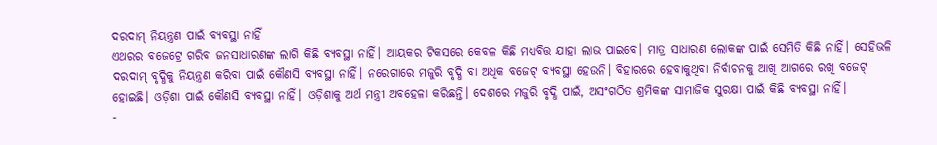ଦରଦାମ୍ ନିୟନ୍ତ୍ରଣ ପାଇଁ ବ୍ୟବସ୍ଥା ନାହିଁ
ଏଥରର ବଜେଟ୍ରେ ଗରିବ ଜନସାଧାରଣଙ୍କ ଲାଗି କିଛି ବ୍ୟବସ୍ଥା ନାହିଁ। ଆୟକର ଟିକସରେ କେବଳ କିଛି ମଧ୍ୟବିତ୍ତ ଯାହା ଲାଭ ପାଇବେ। ମାତ୍ର ସାଧାରଣ ଲୋକଙ୍କ ପାଇଁ ସେମିତି କିଛି ନାହିଁ। ସେହିଭଳି ଦରଦାମ୍ ବୃଦ୍ଧିକୁ ନିୟନ୍ତ୍ରଣ କରିବା ପାଇଁ କୌଣସି ବ୍ୟବସ୍ଥା ନାହିଁ। ନରେଗାରେ ମଜୁରି ବୃଦ୍ଧି ବା ଅଧିକ ବଜେଟ୍ ବ୍ୟବସ୍ଥା ହେଉନି। ବିହାରରେ ହେବାକୁଥିବା ନିର୍ବାଚନକୁ ଆଖି ଆଗରେ ରଖି ବଜେଟ୍ ହୋଇଛି। ଓଡ଼ିଶା ପାଇଁ କୌଣସି ବ୍ୟବସ୍ଥା ନାହିଁ। ଓଡ଼ିଶାକୁ ଅର୍ଥ ମନ୍ତ୍ରୀ ଅବହେଳା କରିଛନ୍ତି। ଦେଶରେ ମଜୁରି ବୃଦ୍ଧି ପାଇଁ, ଅସଂଗଠିତ ଶ୍ରମିକଙ୍କ ସାମାଜିକ ସୁରକ୍ଷା ପାଇଁ କିଛି ବ୍ୟବସ୍ଥା ନାହିଁ।
-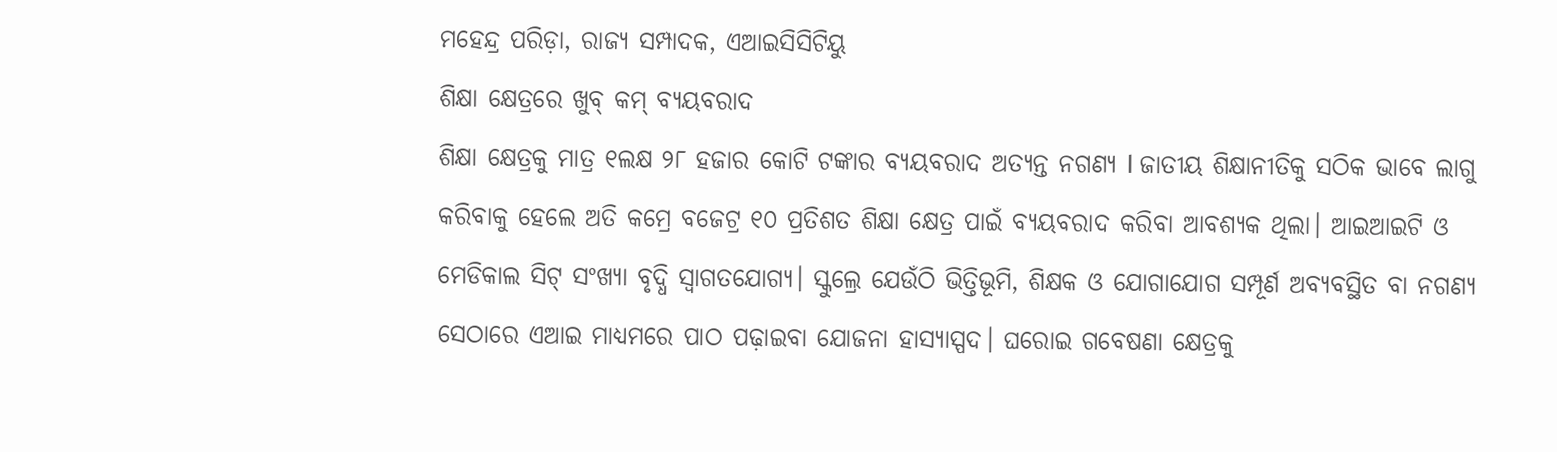ମହେନ୍ଦ୍ର ପରିଡ଼ା, ରାଜ୍ୟ ସମ୍ପାଦକ, ଏଆଇସିସିଟିୟୁ
ଶିକ୍ଷା କ୍ଷେତ୍ରରେ ଖୁବ୍ କମ୍ ବ୍ୟୟବରାଦ
ଶିକ୍ଷା କ୍ଷେତ୍ରକୁ ମାତ୍ର ୧ଲକ୍ଷ ୨୮ ହଜାର କୋଟି ଟଙ୍କାର ବ୍ୟୟବରାଦ ଅତ୍ୟନ୍ତ ନଗଣ୍ୟ l ଜାତୀୟ ଶିକ୍ଷାନୀତିକୁ ସଠିକ ଭାବେ ଲାଗୁ କରିବାକୁ ହେଲେ ଅତି କମ୍ରେ ବଜେଟ୍ର ୧୦ ପ୍ରତିଶତ ଶିକ୍ଷା କ୍ଷେତ୍ର ପାଇଁ ବ୍ୟୟବରାଦ କରିବା ଆବଶ୍ୟକ ଥିଲା। ଆଇଆଇଟି ଓ ମେଡିକାଲ ସିଟ୍ ସଂଖ୍ୟା ବୃଦ୍ଧି ସ୍ୱାଗତଯୋଗ୍ୟ। ସ୍କୁଲ୍ରେ ଯେଉଁଠି ଭିତ୍ତିଭୂମି, ଶିକ୍ଷକ ଓ ଯୋଗାଯୋଗ ସମ୍ପୂର୍ଣ ଅବ୍ୟବସ୍ଥିତ ବା ନଗଣ୍ୟ ସେଠାରେ ଏଆଇ ମାଧ୍ୟମରେ ପାଠ ପଢ଼ାଇବା ଯୋଜନା ହାସ୍ୟାସ୍ପଦ। ଘରୋଇ ଗବେଷଣା କ୍ଷେତ୍ରକୁ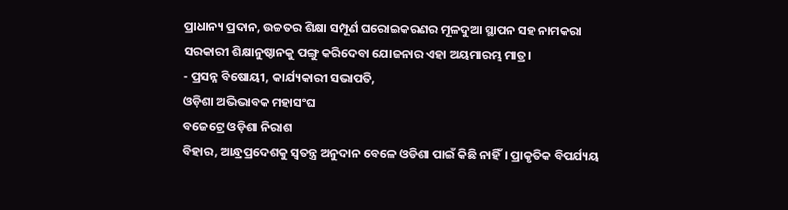ପ୍ରାଧାନ୍ୟ ପ୍ରଦାନ, ଉଚ୍ଚତର ଶିକ୍ଷା ସମ୍ପୂର୍ଣ ଘରୋଇକରଣର ମୂଳଦୁଆ ସ୍ଥାପନ ସହ ନାମକରା ସରକାରୀ ଶିକ୍ଷାନୁଷ୍ଠାନକୁ ପଙ୍ଗୁ କରିଦେବା ଯୋଜନାର ଏହା ଅୟମାରମ୍ଭ ମାତ୍ର।
- ପ୍ରସନ୍ନ ବିଷୋୟୀ, କାର୍ଯ୍ୟକାରୀ ସଭାପତି,
ଓଡ଼ିଶା ଅଭିଭାବକ ମହାସଂଘ
ବଜେଟ୍ରେ ଓଡ଼ିଶା ନିରାଶ
ବିହାର, ଆନ୍ଧ୍ରପ୍ରଦେଶକୁ ସ୍ୱତନ୍ତ୍ର ଅନୁଦାନ ବେଳେ ଓଡିଶା ପାଇଁ କିଛି ନାହିଁ। ପ୍ରାକୃତିକ ବିପର୍ଯ୍ୟୟ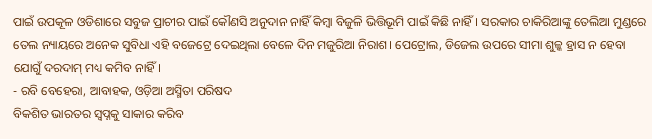ପାଇଁ ଉପକୂଳ ଓଡିଶାରେ ସବୁଜ ପ୍ରାଚୀର ପାଇଁ କୌଣସି ଅନୁଦାନ ନାହିଁ କିମ୍ବା ବିଜୁଳି ଭିତ୍ତିଭୂମି ପାଇଁ କିଛି ନାହିଁ। ସରକାର ଚାକିରିଆଙ୍କୁ ତେଲିଆ ମୁଣ୍ଡରେ ତେଲ ନ୍ୟାୟରେ ଅନେକ ସୁବିଧା ଏହି ବଜେଟ୍ରେ ଦେଇଥିଲା ବେଳେ ଦିନ ମଜୁରିଆ ନିରାଶ। ପେଟ୍ରୋଲ, ଡିଜେଲ ଉପରେ ସୀମା ଶୁଳ୍କ ହ୍ରାସ ନ ହେବା ଯୋଗୁଁ ଦରଦାମ୍ ମଧ୍ୟ କମିବ ନାହିଁ।
- ରବି ବେହେରା, ଆବାହକ, ଓଡ଼ିଆ ଅସ୍ମିତା ପରିଷଦ
ବିକଶିତ ଭାରତର ସ୍ୱପ୍ନକୁ ସାକାର କରିବ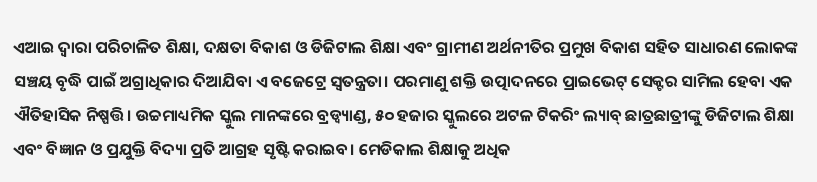ଏଆଇ ଦ୍ବାରା ପରିଚାଳିତ ଶିକ୍ଷା, ଦକ୍ଷତା ବିକାଶ ଓ ଡିଜିଟାଲ ଶିକ୍ଷା ଏବଂ ଗ୍ରାମୀଣ ଅର୍ଥନୀତିର ପ୍ରମୁଖ ବିକାଶ ସହିତ ସାଧାରଣ ଲୋକଙ୍କ ସଞ୍ଚୟ ବୃଦ୍ଧି ପାଇଁ ଅଗ୍ରାଧିକାର ଦିଆଯିବା ଏ ବଜେଟ୍ରେ ସ୍ୱତନ୍ତ୍ରତା। ପରମାଣୁ ଶକ୍ତି ଉତ୍ପାଦନରେ ପ୍ରାଇଭେଟ୍ ସେକ୍ଟର ସାମିଲ ହେବା ଏକ ଐତିହାସିକ ନିଷ୍ପତ୍ତି। ଉଚ୍ଚମାଧ୍ୟମିକ ସ୍କୁଲ ମାନଙ୍କରେ ବ୍ରଡ୍ବ୍ୟାଣ୍ଡ, ୫୦ ହଜାର ସ୍କୁଲରେ ଅଟଳ ଟିକରିଂ ଲ୍ୟାବ୍ ଛାତ୍ରଛାତ୍ରୀଙ୍କୁ ଡିଜିଟାଲ ଶିକ୍ଷା ଏବଂ ବିଜ୍ଞାନ ଓ ପ୍ରଯୁକ୍ତି ବିଦ୍ୟା ପ୍ରତି ଆଗ୍ରହ ସୃଷ୍ଟି କରାଇବ। ମେଡିକାଲ ଶିକ୍ଷାକୁ ଅଧିକ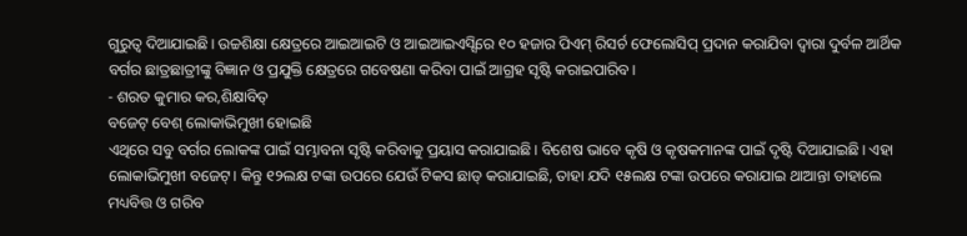ଗୁରୁତ୍ୱ ଦିଆଯାଇଛି। ଉଚ୍ଚଶିକ୍ଷା କ୍ଷେତ୍ରରେ ଆଇଆଇଟି ଓ ଆଇଆଇଏସ୍ସିରେ ୧୦ ହଜାର ପିଏମ୍ ରିସର୍ଚ ଫେଲୋସିପ୍ ପ୍ରଦାନ କରାଯିବା ଦ୍ବାରା ଦୁର୍ବଳ ଆର୍ଥିକ ବର୍ଗର ଛାତ୍ରଛାତ୍ରୀଙ୍କୁ ବିଜ୍ଞାନ ଓ ପ୍ରଯୁକ୍ତି କ୍ଷେତ୍ରରେ ଗବେଷଣା କରିବା ପାଇଁ ଆଗ୍ରହ ସୃଷ୍ଟି କରାଇପାରିବ।
- ଶରତ କୁମାର କର,ଶିକ୍ଷାବିତ୍
ବଜେଟ୍ ବେଶ୍ ଲୋକାଭିମୁଖୀ ହୋଇଛି
ଏଥିରେ ସବୁ ବର୍ଗର ଲୋକଙ୍କ ପାଇଁ ସମ୍ଭାବନା ସୃଷ୍ଟି କରିବାକୁ ପ୍ରୟାସ କରାଯାଇଛି। ବିଶେଷ ଭାବେ କୃଷି ଓ କୃଷକମାନଙ୍କ ପାଇଁ ଦୃଷ୍ଟି ଦିଆଯାଇଛି। ଏହା ଲୋକାଭିମୁଖୀ ବଜେଟ୍। କିନ୍ତୁ ୧୨ଲକ୍ଷ ଟଙ୍କା ଉପରେ ଯେଉଁ ଟିକସ ଛାଡ୍ କରାଯାଇଛି, ତାହା ଯଦି ୧୫ଲକ୍ଷ ଟଙ୍କା ଉପରେ କରାଯାଇ ଥାଆନ୍ତା ତାହାଲେ ମଧ୍ୟବିତ୍ତ ଓ ଗରିବ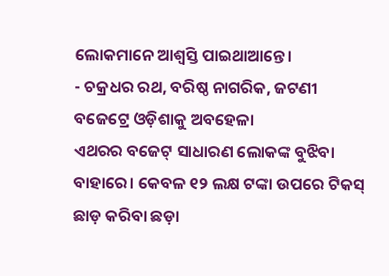ଲୋକମାନେ ଆଶ୍ବସ୍ତି ପାଇଥାଆନ୍ତେ।
- ଚକ୍ରଧର ରଥ, ବରିଷ୍ଠ ନାଗରିକ, ଜଟଣୀ
ବଜେଟ୍ରେ ଓଡ଼ିଶାକୁ ଅବହେଳା
ଏଥରର ବଜେଟ୍ ସାଧାରଣ ଲୋକଙ୍କ ବୁଝିବା ବାହାରେ। କେବଳ ୧୨ ଲକ୍ଷ ଟଙ୍କା ଉପରେ ଟିକସ୍ ଛାଡ଼ କରିବା ଛଡ଼ା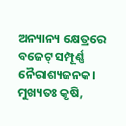ଅନ୍ୟାନ୍ୟ କ୍ଷେତ୍ରରେ ବଜେଟ୍ ସମ୍ପୂର୍ଣ୍ଣ ନୈରାଶ୍ୟଜନକ। ମୁଖ୍ୟତଃ କୃଷି,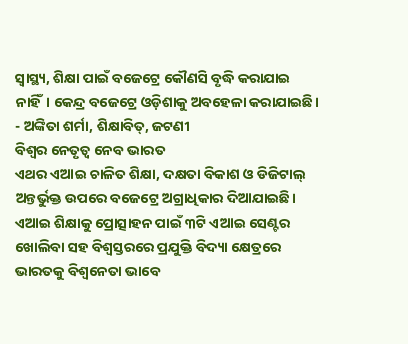ସ୍ୱାସ୍ଥ୍ୟ, ଶିକ୍ଷା ପାଇଁ ବଜେଟ୍ରେ କୌଣସି ବୃଦ୍ଧି କରାଯାଇ ନାହିଁ। କେନ୍ଦ୍ର ବଜେଟ୍ରେ ଓଡ଼ିଶାକୁ ଅବହେଳା କରାଯାଇଛି।
- ଅଙ୍କିତା ଶର୍ମା, ଶିକ୍ଷାବିତ୍, ଜଟଣୀ
ବିଶ୍ୱର ନେତୃତ୍ୱ ନେବ ଭାରତ
ଏଥର ଏଆଇ ଚାଳିତ ଶିକ୍ଷା, ଦକ୍ଷତା ବିକାଶ ଓ ଡିଜିଟାଲ୍ ଅନ୍ତର୍ଭୁକ୍ତ ଉପରେ ବଜେଟ୍ରେ ଅଗ୍ରାଧିକାର ଦିଆଯାଇଛି। ଏଆଇ ଶିକ୍ଷାକୁ ପ୍ରୋତ୍ସାହନ ପାଇଁ ୩ଟି ଏଆଇ ସେଣ୍ଟର ଖୋଲିବା ସହ ବିଶ୍ୱସ୍ତରରେ ପ୍ରଯୁକ୍ତି ବିଦ୍ୟା କ୍ଷେତ୍ରରେ ଭାରତକୁ ବିଶ୍ୱନେତା ଭାବେ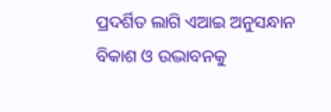ପ୍ରଦର୍ଶିତ ଲାଗି ଏଆଇ ଅନୁସନ୍ଧାନ ବିକାଶ ଓ ଉଦ୍ଭାବନକୁ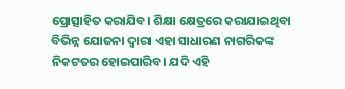ପ୍ରୋତ୍ସାହିତ କରାଯିବ। ଶିକ୍ଷା କ୍ଷେତ୍ରରେ କରାଯାଇଥିବା ବିଭିନ୍ନ ଯୋଜନା ଦ୍ୱାରା ଏହା ସାଧାରଣ ନାଗରିକଙ୍କ ନିକଟତର ହୋଇପାରିବ। ଯଦି ଏହି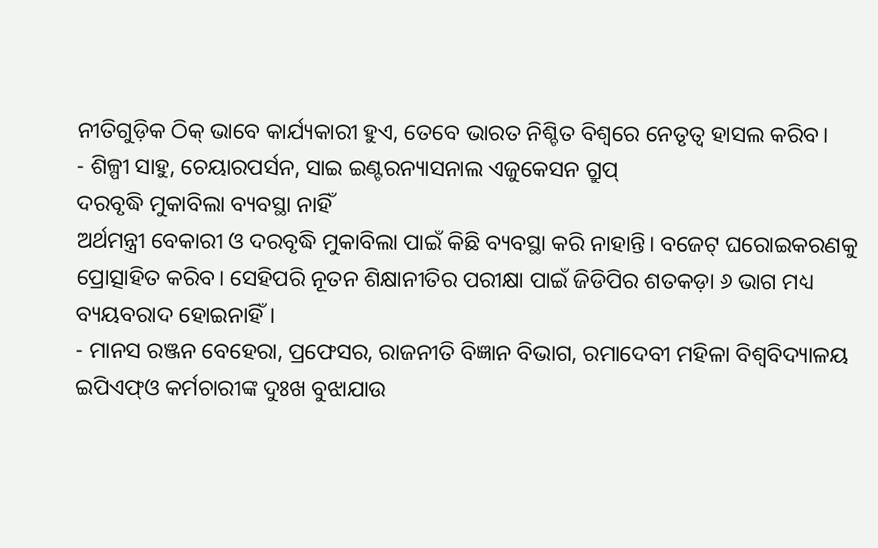ନୀତିଗୁଡ଼ିକ ଠିକ୍ ଭାବେ କାର୍ଯ୍ୟକାରୀ ହୁଏ, ତେବେ ଭାରତ ନିଶ୍ଚିତ ବିଶ୍ୱରେ ନେତୃତ୍ୱ ହାସଲ କରିବ।
- ଶିଳ୍ପୀ ସାହୁ, ଚେୟାରପର୍ସନ, ସାଇ ଇଣ୍ଟରନ୍ୟାସନାଲ ଏଜୁକେସନ ଗ୍ରୁପ୍
ଦରବୃଦ୍ଧି ମୁକାବିଲା ବ୍ୟବସ୍ଥା ନାହିଁ
ଅର୍ଥମନ୍ତ୍ରୀ ବେକାରୀ ଓ ଦରବୃଦ୍ଧି ମୁକାବିଲା ପାଇଁ କିଛି ବ୍ୟବସ୍ଥା କରି ନାହାନ୍ତି। ବଜେଟ୍ ଘରୋଇକରଣକୁ ପ୍ରୋତ୍ସାହିତ କରିବ। ସେହିପରି ନୂତନ ଶିକ୍ଷାନୀତିର ପରୀକ୍ଷା ପାଇଁ ଜିଡିପିର ଶତକଡ଼ା ୬ ଭାଗ ମଧ୍ୟ ବ୍ୟୟବରାଦ ହୋଇନାହିଁ।
- ମାନସ ରଞ୍ଜନ ବେହେରା, ପ୍ରଫେସର, ରାଜନୀତି ବିଜ୍ଞାନ ବିଭାଗ, ରମାଦେବୀ ମହିଳା ବିଶ୍ୱବିଦ୍ୟାଳୟ
ଇପିଏଫ୍ଓ କର୍ମଚାରୀଙ୍କ ଦୁଃଖ ବୁଝାଯାଉ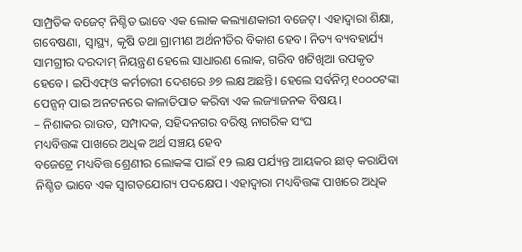ସାମ୍ପ୍ରତିକ ବଜେଟ୍ ନିଶ୍ଚିତ ଭାବେ ଏକ ଲୋକ କଲ୍ୟାଣକାରୀ ବଜେଟ୍। ଏହାଦ୍ବାରା ଶିକ୍ଷା, ଗବେଷଣା, ସ୍ୱାସ୍ଥ୍ୟ, କୃଷି ତଥା ଗ୍ରାମୀଣ ଅର୍ଥନୀତିର ବିକାଶ ହେବ। ନିତ୍ୟ ବ୍ୟବହାର୍ଯ୍ୟ ସାମଗ୍ରୀର ଦରଦାମ୍ ନିୟନ୍ତ୍ରଣ ହେଲେ ସାଧାରଣ ଲୋକ, ଗରିବ ଖଟିଖିଆ ଉପକୃତ ହେବେ। ଇପିଏଫ୍ଓ କର୍ମଚାରୀ ଦେଶରେ ୬୭ ଲକ୍ଷ ଅଛନ୍ତି। ହେଲେ ସର୍ବନିମ୍ନ ୧୦୦୦ଟଙ୍କା ପେନ୍ସନ୍ ପାଇ ଅନଟନରେ କାଳାତିପାତ କରିବା ଏକ ଲଜ୍ୟାଜନକ ବିଷୟ।
– ନିଶାକର ରାଉତ, ସମ୍ପାଦକ, ସହିଦନଗର ବରିଷ୍ଠ ନାଗରିକ ସଂଘ
ମଧ୍ୟବିତ୍ତଙ୍କ ପାଖରେ ଅଧିକ ଅର୍ଥ ସଞ୍ଚୟ ହେବ
ବଜେଟ୍ରେ ମଧ୍ୟବିତ୍ତ ଶ୍ରେଣୀର ଲୋକଙ୍କ ପାଇଁ ୧୨ ଲକ୍ଷ ପର୍ଯ୍ୟନ୍ତ ଆୟକର ଛାଡ୍ କରାଯିବା ନିଶ୍ଚିତ ଭାବେ ଏକ ସ୍ୱାଗତଯୋଗ୍ୟ ପଦକ୍ଷେପ। ଏହାଦ୍ୱାରା ମଧ୍ୟବିତ୍ତଙ୍କ ପାଖରେ ଅଧିକ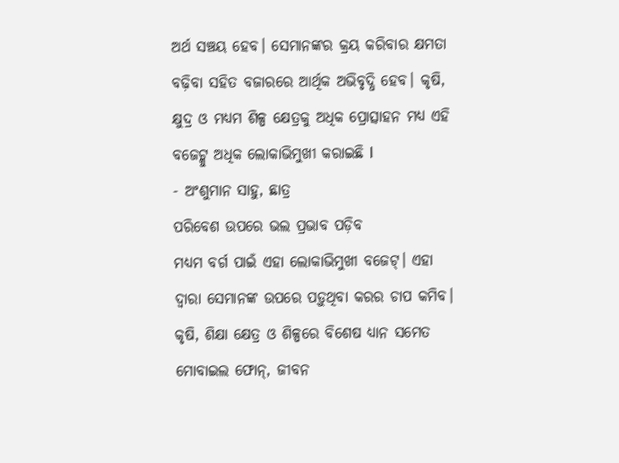ଅର୍ଥ ସଞ୍ଚୟ ହେବ। ସେମାନଙ୍କର କ୍ରୟ କରିବାର କ୍ଷମତା ବଢ଼ିବା ସହିତ ବଜାରରେ ଆର୍ଥିକ ଅଭିବୃଦ୍ଧି ହେବ। କୃଷି, କ୍ଷୁଦ୍ର ଓ ମଧ୍ୟମ ଶିଳ୍ପ କ୍ଷେତ୍ରକୁ ଅଧିକ ପ୍ରୋତ୍ସାହନ ମଧ୍ୟ ଏହି ବଜେଟ୍କୁ ଅଧିକ ଲୋକାଭିମୁଖୀ କରାଇଛି l
- ଅଂଶୁମାନ ସାହୁ, ଛାତ୍ର
ପରିବେଶ ଉପରେ ଭଲ ପ୍ରଭାବ ପଡ଼ିବ
ମଧ୍ୟମ ବର୍ଗ ପାଇଁ ଏହା ଲୋକାଭିମୁଖୀ ବଜେଟ୍। ଏହା ଦ୍ୱାରା ସେମାନଙ୍କ ଉପରେ ପଡ଼ୁଥିବା କରର ଚାପ କମିବ। କୃଷି, ଶିକ୍ଷା କ୍ଷେତ୍ର ଓ ଶିଳ୍ପରେ ବିଶେଷ ଧ୍ୟାନ ସମେତ ମୋବାଇଲ ଫୋନ୍, ଜୀବନ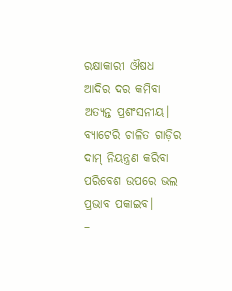ରକ୍ଷାକାରୀ ଔଷଧ ଆଦିର ଦର କମିବା ଅତ୍ୟନ୍ତ ପ୍ରଶଂସନୀୟ। ବ୍ୟାଟେରି ଚାଳିତ ଗାଡ଼ିର ଦାମ୍ ନିୟନ୍ତ୍ରଣ କରିବା ପରିବେଶ ଉପରେ ଭଲ ପ୍ରଭାବ ପକାଇବ।
–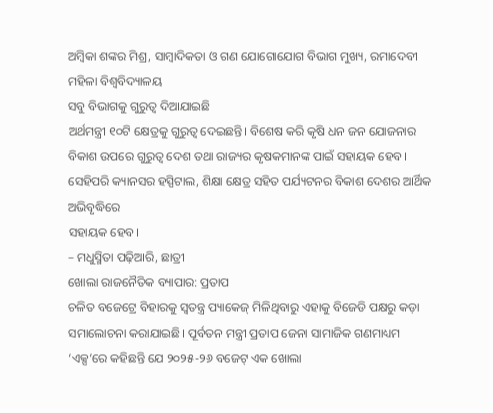ଅମ୍ୱିକା ଶଙ୍କର ମିଶ୍ର, ସାମ୍ୱାଦିକତା ଓ ଗଣ ଯୋଗୋଯୋଗ ବିଭାଗ ମୁଖ୍ୟ, ରମାଦେବୀ ମହିଳା ବିଶ୍ୱବିଦ୍ୟାଳୟ
ସବୁ ବିଭାଗକୁ ଗୁରୁତ୍ୱ ଦିଆଯାଇଛି
ଅର୍ଥମନ୍ତ୍ରୀ ୧୦ଟି କ୍ଷେତ୍ରକୁ ଗୁରୁତ୍ୱ ଦେଇଛନ୍ତି। ବିଶେଷ କରି କୃଷି ଧନ ଜନ ଯୋଜନାର ବିକାଶ ଉପରେ ଗୁରୁତ୍ୱ ଦେଶ ତଥା ରାଜ୍ୟର କୃଷକମାନଙ୍କ ପାଇଁ ସହାୟକ ହେବ। ସେହିପରି କ୍ୟାନସର ହସ୍ପିଟାଲ, ଶିକ୍ଷା କ୍ଷେତ୍ର ସହିତ ପର୍ଯ୍ୟଟନର ବିକାଶ ଦେଶର ଆର୍ଥିକ ଅଭିବୃଦ୍ଧିରେ
ସହାୟକ ହେବ।
– ମଧୁସ୍ମିତା ପଢ଼ିଆରି, ଛାତ୍ରୀ
ଖୋଲା ରାଜନୈତିକ ବ୍ୟାପାର: ପ୍ରତାପ
ଚଳିତ ବଜେଟ୍ରେ ବିହାରକୁ ସ୍ବତନ୍ତ୍ର ପ୍ୟାକେଜ୍ ମିଳିଥିବାରୁ ଏହାକୁ ବିଜେଡି ପକ୍ଷରୁ କଡ଼ା ସମାଲୋଚନା କରାଯାଇଛି। ପୂର୍ବତନ ମନ୍ତ୍ରୀ ପ୍ରତାପ ଜେନା ସାମାଜିକ ଗଣମାଧ୍ୟମ ‘ଏକ୍ସ’ରେ କହିଛନ୍ତି ଯେ ୨୦୨୫-୨୬ ବଜେଟ୍ ଏକ ଖୋଲା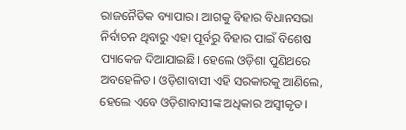ରାଜନୈତିକ ବ୍ୟାପାର। ଆଗକୁ ବିହାର ବିଧାନସଭା ନିର୍ବାଚନ ଥିବାରୁ ଏହା ପୂର୍ବରୁ ବିହାର ପାଇଁ ବିଶେଷ ପ୍ୟାକେଜ ଦିଆଯାଇଛି। ହେଲେ ଓଡ଼ିଶା ପୁଣିଥରେ ଅବହେଳିତ। ଓଡ଼ିଶାବାସୀ ଏହି ସରକାରକୁ ଆଣିଲେ, ହେଲେ ଏବେ ଓଡ଼ିଶାବାସୀଙ୍କ ଅଧିକାର ଅସ୍ବୀକୃତ।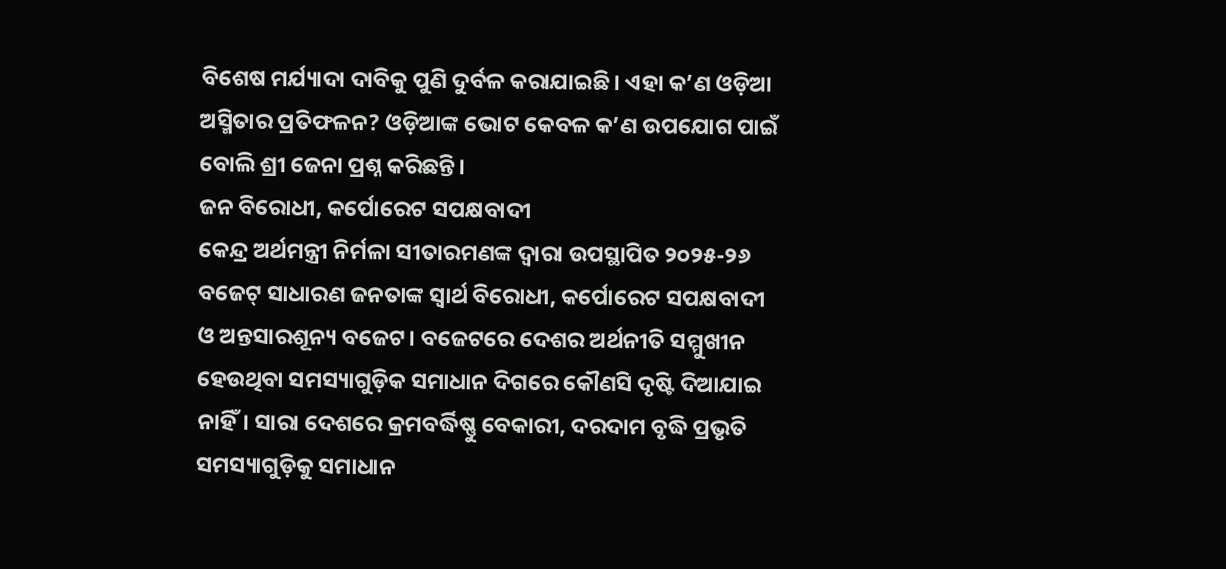ବିଶେଷ ମର୍ଯ୍ୟାଦା ଦାବିକୁ ପୁଣି ଦୁର୍ବଳ କରାଯାଇଛି। ଏହା କ’ଣ ଓଡ଼ିଆ ଅସ୍ମିତାର ପ୍ରତିଫଳନ? ଓଡ଼ିଆଙ୍କ ଭୋଟ କେବଳ କ’ଣ ଉପଯୋଗ ପାଇଁ ବୋଲି ଶ୍ରୀ ଜେନା ପ୍ରଶ୍ନ କରିଛନ୍ତି।
ଜନ ବିରୋଧୀ, କର୍ପୋରେଟ ସପକ୍ଷବାଦୀ
କେନ୍ଦ୍ର ଅର୍ଥମନ୍ତ୍ରୀ ନିର୍ମଳା ସୀତାରମଣଙ୍କ ଦ୍ୱାରା ଉପସ୍ଥାପିତ ୨୦୨୫-୨୬ ବଜେଟ୍ ସାଧାରଣ ଜନତାଙ୍କ ସ୍ୱାର୍ଥ ବିରୋଧୀ, କର୍ପୋରେଟ ସପକ୍ଷବାଦୀ ଓ ଅନ୍ତସାରଶୂନ୍ୟ ବଜେଟ। ବଜେଟରେ ଦେଶର ଅର୍ଥନୀତି ସମ୍ମୁଖୀନ ହେଉଥିବା ସମସ୍ୟାଗୁଡ଼ିକ ସମାଧାନ ଦିଗରେ କୌଣସି ଦୃଷ୍ଟି ଦିଆଯାଇ ନାହିଁ। ସାରା ଦେଶରେ କ୍ରମବର୍ଦ୍ଧିଷ୍ଣୁ ବେକାରୀ, ଦରଦାମ ବୃଦ୍ଧି ପ୍ରଭୃତି ସମସ୍ୟାଗୁଡ଼ିକୁ ସମାଧାନ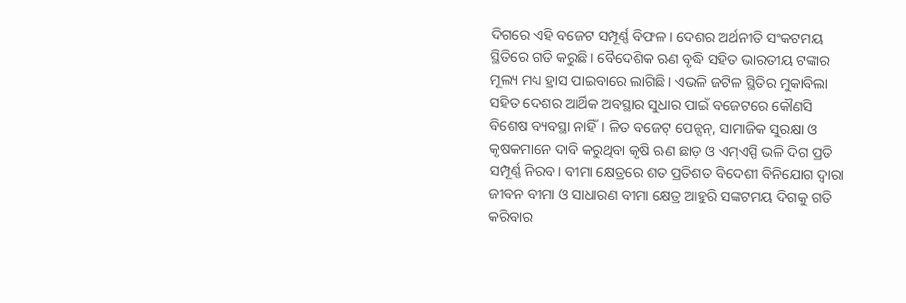ଦିଗରେ ଏହି ବଜେଟ ସମ୍ପୂର୍ଣ୍ଣ ବିଫଳ। ଦେଶର ଅର୍ଥନୀତି ସଂକଟମୟ ସ୍ଥିତିରେ ଗତି କରୁଛି। ବୈଦେଶିକ ଋଣ ବୃଦ୍ଧି ସହିତ ଭାରତୀୟ ଟଙ୍କାର ମୂଲ୍ୟ ମଧ୍ୟ ହ୍ରାସ ପାଇବାରେ ଲାଗିଛି। ଏଭଳି ଜଟିଳ ସ୍ଥିତିର ମୁକାବିଲା ସହିତ ଦେଶର ଆର୍ଥିକ ଅବସ୍ଥାର ସୁଧାର ପାଇଁ ବଜେଟରେ କୌଣସି ବିଶେଷ ବ୍ୟବସ୍ଥା ନାହିଁ। ଳିତ ବଜେଟ୍ ପେନ୍ସନ୍, ସାମାଜିକ ସୁରକ୍ଷା ଓ କୃଷକମାନେ ଦାବି କରୁଥିବା କୃଷି ଋଣ ଛାଡ଼ ଓ ଏମ୍ଏସ୍ପି ଭଳି ଦିଗ ପ୍ରତି ସମ୍ପୂର୍ଣ୍ଣ ନିରବ। ବୀମା କ୍ଷେତ୍ରରେ ଶତ ପ୍ରତିଶତ ବିଦେଶୀ ବିନିଯୋଗ ଦ୍ୱାରା ଜୀବନ ବୀମା ଓ ସାଧାରଣ ବୀମା କ୍ଷେତ୍ର ଆହୁରି ସଙ୍କଟମୟ ଦିଗକୁ ଗତି କରିବାର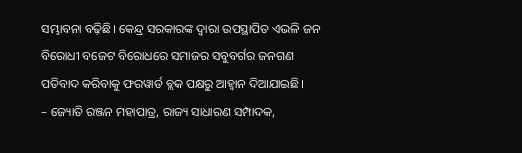ସମ୍ଭାବନା ବଢ଼ିଛି। କେନ୍ଦ୍ର ସରକାରଙ୍କ ଦ୍ୱାରା ଉପସ୍ଥାପିତ ଏଭଳି ଜନ ବିରୋଧୀ ବଜେଟ ବିରୋଧରେ ସମାଜର ସବୁବର୍ଗର ଜନଗଣ ପତିବାଦ କରିବାକୁ ଫରୱାର୍ଡ ବ୍ଲକ ପକ୍ଷରୁ ଆହ୍ୱାନ ଦିଆଯାଇଛି।
– ଜ୍ୟୋତି ରଞ୍ଜନ ମହାପାତ୍ର, ରାଜ୍ୟ ସାଧାରଣ ସମ୍ପାଦକ,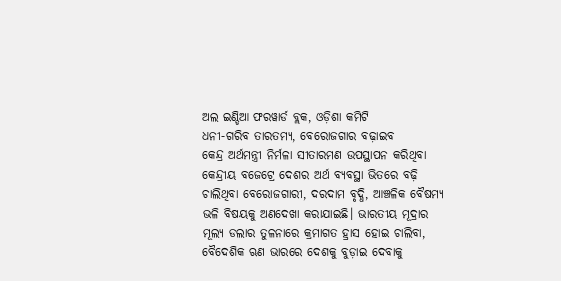ଅଲ ଇଣ୍ଡିଆ ଫରୱାର୍ଡ ବ୍ଲକ, ଓଡ଼ିଶା କମିଟି
ଧନୀ-ଗରିବ ତାରତମ୍ୟ, ବେରୋଜଗାର ବଢ଼ାଇବ
କେନ୍ଦ୍ର ଅର୍ଥମନ୍ତ୍ରୀ ନିର୍ମଳା ସୀତାରମଣ ଉପସ୍ଥାପନ କରିଥିବା କେନ୍ଦ୍ରୀୟ ବଜେଟ୍ରେ ଦେଶର ଅର୍ଥ ବ୍ୟବସ୍ଥା ଭିତରେ ବଢ଼ି ଚାଲିଥିବା ବେରୋଜଗାରୀ, ଦରଦାମ ବୃଦ୍ଧି, ଆଞ୍ଚଳିକ ବୈଷମ୍ୟ ଭଳି ବିଷୟକୁ ଅଣଦେଖା କରାଯାଇଛି। ଭାରତୀୟ ମୂଦ୍ରାର ମୂଲ୍ୟ ଡଲାର ତୁଳନାରେ କ୍ରମାଗତ ହ୍ରାସ ହୋଇ ଚାଲିବା, ବୈଦେଶିକ ଋଣ ଭାରରେ ଦେଶକୁ ବୁଡ଼ାଇ ଦେବାକୁ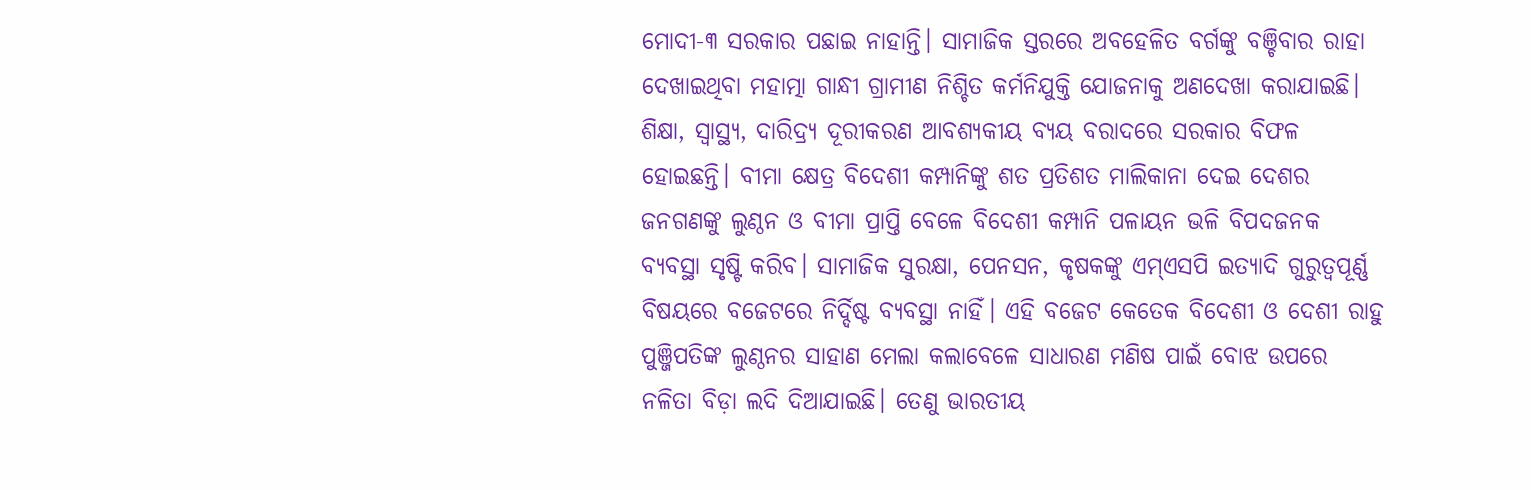ମୋଦୀ-୩ ସରକାର ପଛାଇ ନାହାନ୍ତି। ସାମାଜିକ ସ୍ତରରେ ଅବହେଳିତ ବର୍ଗଙ୍କୁ ବଞ୍ଚିବାର ରାହା ଦେଖାଇଥିବା ମହାତ୍ମା ଗାନ୍ଧୀ ଗ୍ରାମୀଣ ନିଶ୍ଚିତ କର୍ମନିଯୁକ୍ତି ଯୋଜନାକୁ ଅଣଦେଖା କରାଯାଇଛି। ଶିକ୍ଷା, ସ୍ୱାସ୍ଥ୍ୟ, ଦାରିଦ୍ର୍ୟ ଦୂରୀକରଣ ଆବଶ୍ୟକୀୟ ବ୍ୟୟ ବରାଦରେ ସରକାର ବିଫଳ ହୋଇଛନ୍ତି। ବୀମା କ୍ଷେତ୍ର ବିଦେଶୀ କମ୍ପାନିଙ୍କୁ ଶତ ପ୍ରତିଶତ ମାଲିକାନା ଦେଇ ଦେଶର ଜନଗଣଙ୍କୁ ଲୁଣ୍ଠନ ଓ ବୀମା ପ୍ରାପ୍ତି ବେଳେ ବିଦେଶୀ କମ୍ପାନି ପଳାୟନ ଭଳି ବିପଦଜନକ ବ୍ୟବସ୍ଥା ସୃଷ୍ଟି କରିବ। ସାମାଜିକ ସୁରକ୍ଷା, ପେନସନ, କୃଷକଙ୍କୁ ଏମ୍ଏସପି ଇତ୍ୟାଦି ଗୁରୁତ୍ୱପୂର୍ଣ୍ଣ ବିଷୟରେ ବଜେଟରେ ନିର୍ଦ୍ଦିଷ୍ଟ ବ୍ୟବସ୍ଥା ନାହିଁ। ଏହି ବଜେଟ କେତେକ ବିଦେଶୀ ଓ ଦେଶୀ ରାହୁ ପୁଞ୍ଜିପତିଙ୍କ ଲୁଣ୍ଠନର ସାହାଣ ମେଲା କଲାବେଳେ ସାଧାରଣ ମଣିଷ ପାଇଁ ବୋଝ ଉପରେ ନଳିତା ବିଡ଼ା ଲଦି ଦିଆଯାଇଛି। ତେଣୁ ଭାରତୀୟ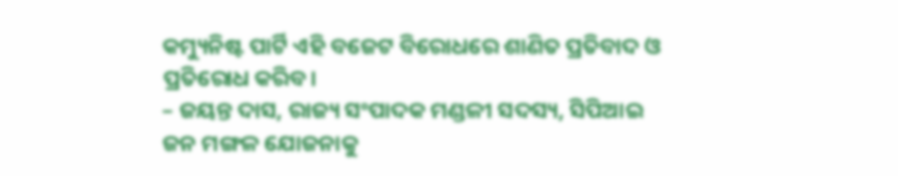କମ୍ୟୁନିଷ୍ଟ ପାର୍ଟି ଏହି ବଜେଟ ବିରୋଧରେ ଶାଣିତ ପ୍ରତିବାଦ ଓ ପ୍ରତିରୋଧ କରିବ।
– ଜୟନ୍ତ ଦାସ, ରାଜ୍ୟ ସଂପାଦକ ମଣ୍ଡଳୀ ସଦସ୍ୟ, ସିପିଆଇ
ଜନ ମଙ୍ଗଳ ଯୋଜନାକୁ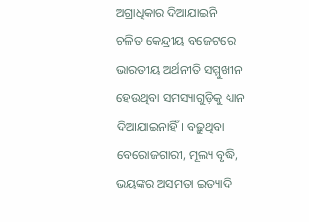ଅଗ୍ରାଧିକାର ଦିଆଯାଇନି
ଚଳିତ କେନ୍ଦ୍ରୀୟ ବଜେଟରେ ଭାରତୀୟ ଅର୍ଥନୀତି ସମ୍ମୁଖୀନ ହେଉଥିବା ସମସ୍ୟାଗୁଡ଼ିକୁ ଧ୍ୟାନ ଦିଆଯାଇନାହିଁ। ବଢ଼ୁଥିବା ବେରୋଜଗାରୀ, ମୂଲ୍ୟ ବୃଦ୍ଧି, ଭୟଙ୍କର ଅସମତା ଇତ୍ୟାଦି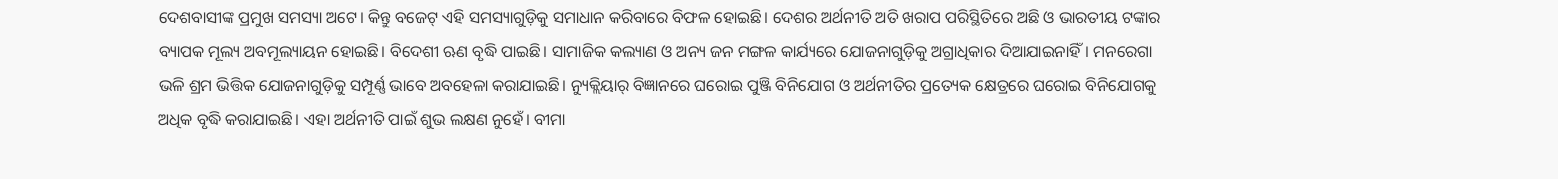ଦେଶବାସୀଙ୍କ ପ୍ରମୁଖ ସମସ୍ୟା ଅଟେ। କିନ୍ତୁ ବଜେଟ୍ ଏହି ସମସ୍ୟାଗୁଡ଼ିକୁ ସମାଧାନ କରିବାରେ ବିଫଳ ହୋଇଛି। ଦେଶର ଅର୍ଥନୀତି ଅତି ଖରାପ ପରିସ୍ଥିତିରେ ଅଛି ଓ ଭାରତୀୟ ଟଙ୍କାର ବ୍ୟାପକ ମୂଲ୍ୟ ଅବମୂଲ୍ୟାୟନ ହୋଇଛି। ବିଦେଶୀ ଋଣ ବୃଦ୍ଧି ପାଇଛି। ସାମାଜିକ କଲ୍ୟାଣ ଓ ଅନ୍ୟ ଜନ ମଙ୍ଗଳ କାର୍ଯ୍ୟରେ ଯୋଜନାଗୁଡ଼ିକୁ ଅଗ୍ରାଧିକାର ଦିଆଯାଇନାହିଁ। ମନରେଗା ଭଳି ଶ୍ରମ ଭିତ୍ତିକ ଯୋଜନାଗୁଡ଼ିକୁ ସମ୍ପୂର୍ଣ୍ଣ ଭାବେ ଅବହେଳା କରାଯାଇଛି। ନ୍ୟୁକ୍ଲିୟାର୍ ବିଜ୍ଞାନରେ ଘରୋଇ ପୁଞ୍ଜି ବିନିଯୋଗ ଓ ଅର୍ଥନୀତିର ପ୍ରତ୍ୟେକ କ୍ଷେତ୍ରରେ ଘରୋଇ ବିନିଯୋଗକୁ ଅଧିକ ବୃଦ୍ଧି କରାଯାଇଛି। ଏହା ଅର୍ଥନୀତି ପାଇଁ ଶୁଭ ଲକ୍ଷଣ ନୁହେଁ। ବୀମା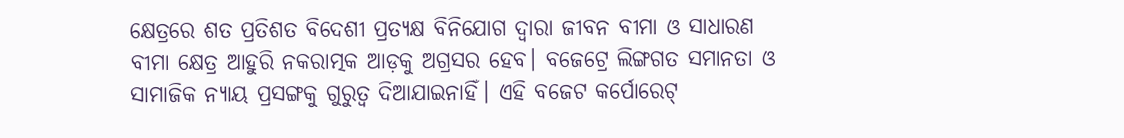କ୍ଷେତ୍ରରେ ଶତ ପ୍ରତିଶତ ବିଦେଶୀ ପ୍ରତ୍ୟକ୍ଷ ବିନିଯୋଗ ଦ୍ୱାରା ଜୀବନ ବୀମା ଓ ସାଧାରଣ ବୀମା କ୍ଷେତ୍ର ଆହୁରି ନକରାତ୍ମକ ଆଡ଼କୁ ଅଗ୍ରସର ହେବ। ବଜେଟ୍ରେ ଲିଙ୍ଗଗତ ସମାନତା ଓ ସାମାଜିକ ନ୍ୟାୟ ପ୍ରସଙ୍ଗକୁ ଗୁରୁତ୍ବ ଦିଆଯାଇନାହିଁ। ଏହି ବଜେଟ କର୍ପୋରେଟ୍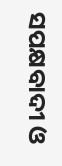ସପକ୍ଷବାଦୀ ଓ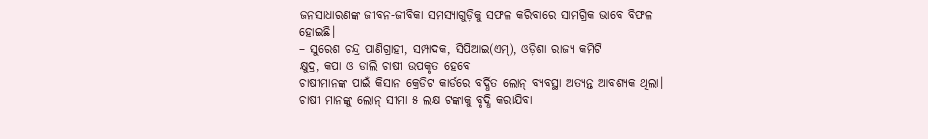ଜନସାଧାରଣଙ୍କ ଜୀବନ-ଜୀବିକା ସମସ୍ୟାଗୁଡ଼ିକୁ ସଫଳ କରିବାରେ ସାମଗ୍ରିକ ଭାବେ ବିଫଳ ହୋଇଛି।
– ସୁରେଶ ଚନ୍ଦ୍ର ପାଣିଗ୍ରାହୀ, ସମ୍ପାଦକ, ସିପିଆଇ(ଏମ୍), ଓଡ଼ିଶା ରାଜ୍ୟ କମିଟି
କ୍ଷୁଦ୍ର, କପା ଓ ଡାଲି ଚାଷୀ ଉପକୃତ ହେବେ
ଚାଷୀମାନଙ୍କ ପାଇଁ କିସାନ କ୍ରେଡିଟ କାର୍ଡରେ ବର୍ଦ୍ଧିତ ଲୋନ୍ ବ୍ୟବସ୍ଥା ଅତ୍ୟନ୍ତ ଆବଶ୍ୟକ ଥିଲା। ଚାଷୀ ମାନଙ୍କୁ ଲୋନ୍ ସୀମା ୫ ଲକ୍ଷ ଟଙ୍କାକୁ ବୃଦ୍ଧି କରାଯିବା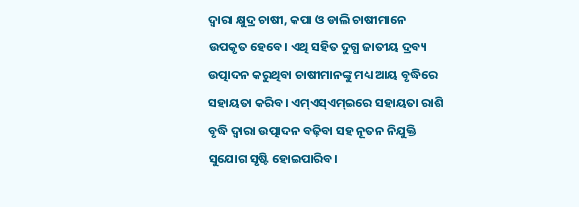ଦ୍ୱାରା କ୍ଷୁଦ୍ର ଚାଷୀ, କପା ଓ ଡାଲି ଚାଷୀମାନେ ଉପକୃତ ହେବେ। ଏଥି ସହିତ ଦୁଗ୍ଧ ଜାତୀୟ ଦ୍ରବ୍ୟ ଉତ୍ପାଦନ କରୁଥିବା ଚାଷୀମାନଙ୍କୁ ମଧ୍ୟ ଆୟ ବୃଦ୍ଧିରେ ସହାୟତା କରିବ। ଏମ୍ଏସ୍ଏମ୍ଇରେ ସହାୟତା ରାଶି ବୃଦ୍ଧି ଦ୍ୱାରା ଉତ୍ପାଦନ ବଢ଼ିବା ସହ ନୂତନ ନିଯୁକ୍ତି ସୁଯୋଗ ସୃଷ୍ଟି ହୋଇପାରିବ।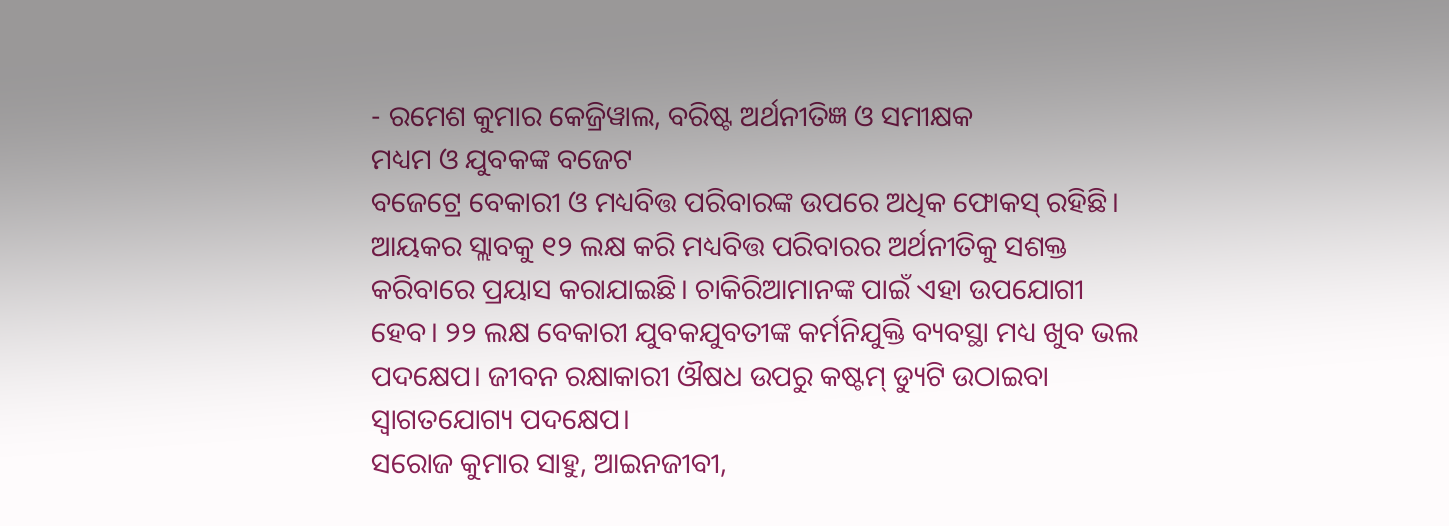- ରମେଶ କୁମାର କେଜ୍ରିୱାଲ, ବରିଷ୍ଟ ଅର୍ଥନୀତିଜ୍ଞ ଓ ସମୀକ୍ଷକ
ମଧ୍ୟମ ଓ ଯୁବକଙ୍କ ବଜେଟ
ବଜେଟ୍ରେ ବେକାରୀ ଓ ମଧ୍ୟବିତ୍ତ ପରିବାରଙ୍କ ଉପରେ ଅଧିକ ଫୋକସ୍ ରହିଛି। ଆୟକର ସ୍ଲାବକୁ ୧୨ ଲକ୍ଷ କରି ମଧ୍ୟବିତ୍ତ ପରିବାରର ଅର୍ଥନୀତିକୁ ସଶକ୍ତ କରିବାରେ ପ୍ରୟାସ କରାଯାଇଛି। ଚାକିରିଆମାନଙ୍କ ପାଇଁ ଏହା ଉପଯୋଗୀ ହେବ। ୨୨ ଲକ୍ଷ ବେକାରୀ ଯୁବକଯୁବତୀଙ୍କ କର୍ମନିଯୁକ୍ତି ବ୍ୟବସ୍ଥା ମଧ୍ୟ ଖୁବ ଭଲ ପଦକ୍ଷେପ। ଜୀବନ ରକ୍ଷାକାରୀ ଔଷଧ ଉପରୁ କଷ୍ଟମ୍ ଡ୍ୟୁଟି ଉଠାଇବା ସ୍ବାଗତଯୋଗ୍ୟ ପଦକ୍ଷେପ।
ସରୋଜ କୁମାର ସାହୁ, ଆଇନଜୀବୀ,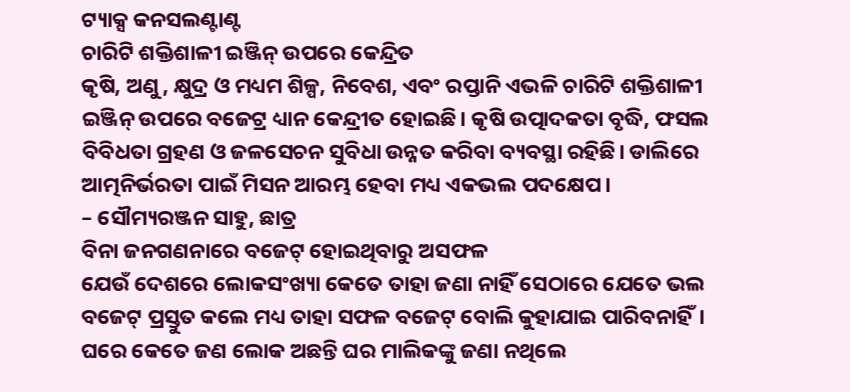ଟ୍ୟାକ୍ସ କନସଲଣ୍ଟାଣ୍ଟ
ଚାରିଟି ଶକ୍ତିଶାଳୀ ଇଞ୍ଜିନ୍ ଉପରେ କେନ୍ଦ୍ରିତ
କୃଷି, ଅଣୁ, କ୍ଷୁଦ୍ର ଓ ମଧ୍ୟମ ଶିଳ୍ପ, ନିବେଶ, ଏବଂ ରପ୍ତାନି ଏଭଳି ଚାରିଟି ଶକ୍ତିଶାଳୀ ଇଞ୍ଜିନ୍ ଉପରେ ବଜେଟ୍ର ଧ୍ୟାନ କେନ୍ଦ୍ରୀତ ହୋଇଛି। କୃଷି ଉତ୍ପାଦକତା ବୃଦ୍ଧି, ଫସଲ ବିବିଧତା ଗ୍ରହଣ ଓ ଜଳସେଚନ ସୁବିଧା ଉନ୍ନତ କରିବା ବ୍ୟବସ୍ଥା ରହିଛି। ଡାଲିରେ ଆତ୍ମନିର୍ଭରତା ପାଇଁ ମିସନ ଆରମ୍ଭ ହେବା ମଧ୍ୟ ଏକଭଲ ପଦକ୍ଷେପ।
– ସୌମ୍ୟରଞ୍ଜନ ସାହୁ, ଛାତ୍ର
ବିନା ଜନଗଣନାରେ ବଜେଟ୍ ହୋଇଥିବାରୁ ଅସଫଳ
ଯେଉଁ ଦେଶରେ ଲୋକସଂଖ୍ୟା କେତେ ତାହା ଜଣା ନାହିଁ ସେଠାରେ ଯେତେ ଭଲ ବଜେଟ୍ ପ୍ରସ୍ତୁତ କଲେ ମଧ୍ୟ ତାହା ସଫଳ ବଜେଟ୍ ବୋଲି କୁହାଯାଇ ପାରିବନାହିଁ। ଘରେ କେତେ ଜଣ ଲୋକ ଅଛନ୍ତି ଘର ମାଲିକଙ୍କୁ ଜଣା ନଥିଲେ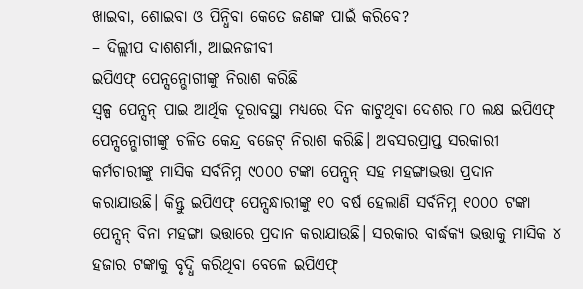ଖାଇବା, ଶୋଇବା ଓ ପିନ୍ଧିବା କେତେ ଜଣଙ୍କ ପାଇଁ କରିବେ?
– ଦିଲ୍ଲୀପ ଦାଶଶର୍ମା, ଆଇନଜୀବୀ
ଇପିଏଫ୍ ପେନ୍ସନ୍ଭୋଗୀଙ୍କୁ ନିରାଶ କରିଛି
ସ୍ୱଳ୍ପ ପେନ୍ସନ୍ ପାଇ ଆର୍ଥିକ ଦୂରାବସ୍ଥା ମଧ୍ୟରେ ଦିନ କାଟୁଥିବା ଦେଶର ୮୦ ଲକ୍ଷ ଇପିଏଫ୍ ପେନ୍ସନ୍ଭୋଗୀଙ୍କୁ ଚଳିତ କେନ୍ଦ୍ର ବଜେଟ୍ ନିରାଶ କରିଛି। ଅବସରପ୍ରାପ୍ତ ସରକାରୀ କର୍ମଚାରୀଙ୍କୁ ମାସିକ ସର୍ବନିମ୍ନ ୯୦୦୦ ଟଙ୍କା ପେନ୍ସନ୍ ସହ ମହଙ୍ଗାଭତ୍ତା ପ୍ରଦାନ କରାଯାଉଛି। କିନ୍ତୁ ଇପିଏଫ୍ ପେନ୍ସନ୍ଧାରୀଙ୍କୁ ୧୦ ବର୍ଷ ହେଲାଣି ସର୍ବନିମ୍ନ ୧୦୦୦ ଟଙ୍କା ପେନ୍ସନ୍ ବିନା ମହଙ୍ଗା ଭତ୍ତାରେ ପ୍ରଦାନ କରାଯାଉଛି। ସରକାର ବାର୍ଦ୍ଧକ୍ୟ ଭତ୍ତାକୁ ମାସିକ ୪ ହଜାର ଟଙ୍କାକୁ ବୃଦ୍ଧି କରିଥିବା ବେଳେ ଇପିଏଫ୍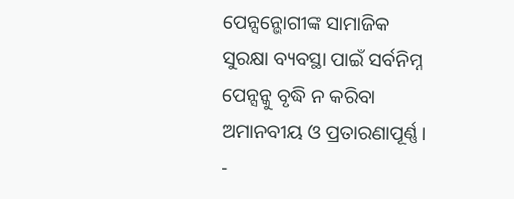ପେନ୍ସନ୍ଭୋଗୀଙ୍କ ସାମାଜିକ ସୁରକ୍ଷା ବ୍ୟବସ୍ଥା ପାଇଁ ସର୍ବନିମ୍ନ ପେନ୍ସନ୍କୁ ବୃଦ୍ଧି ନ କରିବା ଅମାନବୀୟ ଓ ପ୍ରତାରଣାପୂର୍ଣ୍ଣ।
-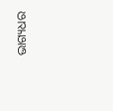ଭାଗ୍ୟଧର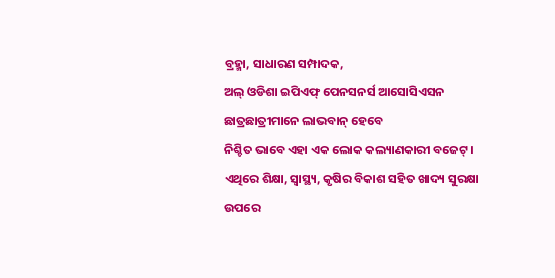ବ୍ରହ୍ମା, ସାଧାରଣ ସମ୍ପାଦକ,
ଅଲ୍ ଓଡିଶା ଇପିଏଫ୍ ପେନସନର୍ସ ଆସୋସିଏସନ
ଛାତ୍ରଛାତ୍ରୀମାନେ ଲାଭବାନ୍ ହେବେ
ନିଶ୍ଚିତ ଭାବେ ଏହା ଏକ ଲୋକ କଲ୍ୟାଣକାରୀ ବଜେଟ୍। ଏଥିରେ ଶିକ୍ଷା, ସ୍ୱାସ୍ଥ୍ୟ, କୃଷିର ବିକାଶ ସହିତ ଖାଦ୍ୟ ସୁରକ୍ଷା ଉପରେ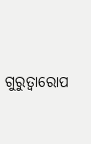ଗୁରୁତ୍ୱାରୋପ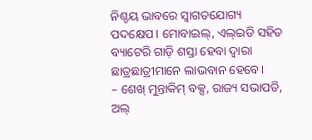ନିଶ୍ଚୟ ଭାବରେ ସ୍ୱାଗତଯୋଗ୍ୟ ପଦକ୍ଷେପ। ମୋବାଇଲ୍, ଏଲ୍ଇଡି ସହିତ ବ୍ୟାଟେରି ଗାଡ଼ି ଶସ୍ତା ହେବା ଦ୍ବାରା ଛାତ୍ରଛାତ୍ରୀମାନେ ଲାଭବାନ ହେବେ।
– ଶେଖ୍ ମୁନ୍ତାକିମ୍ ବକ୍ସ, ରାଜ୍ୟ ସଭାପତି,
ଅଲ୍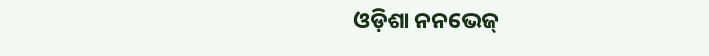ଓଡ଼ିଶା ନନଭେଜ୍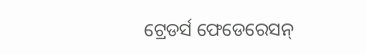ଟ୍ରେଡର୍ସ ଫେଡେରେସନ୍